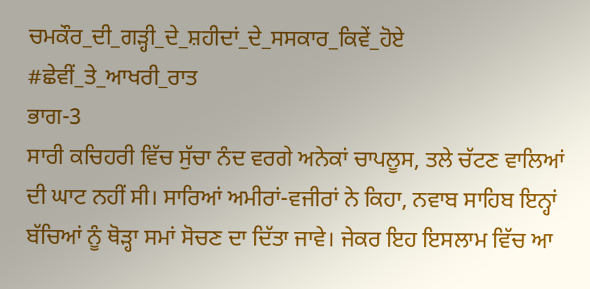ਚਮਕੌਰ_ਦੀ_ਗੜ੍ਹੀ_ਦੇ_ਸ਼ਹੀਦਾਂ_ਦੇ_ਸਸਕਾਰ_ਕਿਵੇਂ_ਹੋਏ
#ਛੇਵੀਂ_ਤੇ_ਆਖਰੀ_ਰਾਤ
ਭਾਗ-3
ਸਾਰੀ ਕਚਿਹਰੀ ਵਿੱਚ ਸੁੱਚਾ ਨੰਦ ਵਰਗੇ ਅਨੇਕਾਂ ਚਾਪਲੂਸ, ਤਲੇ ਚੱਟਣ ਵਾਲਿਆਂ ਦੀ ਘਾਟ ਨਹੀਂ ਸੀ। ਸਾਰਿਆਂ ਅਮੀਰਾਂ-ਵਜੀਰਾਂ ਨੇ ਕਿਹਾ, ਨਵਾਬ ਸਾਹਿਬ ਇਨ੍ਹਾਂ ਬੱਚਿਆਂ ਨੂੰ ਥੋੜ੍ਹਾ ਸਮਾਂ ਸੋਚਣ ਦਾ ਦਿੱਤਾ ਜਾਵੇ। ਜੇਕਰ ਇਹ ਇਸਲਾਮ ਵਿੱਚ ਆ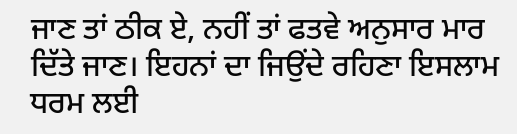ਜਾਣ ਤਾਂ ਠੀਕ ਏ, ਨਹੀਂ ਤਾਂ ਫਤਵੇ ਅਨੁਸਾਰ ਮਾਰ ਦਿੱਤੇ ਜਾਣ। ਇਹਨਾਂ ਦਾ ਜਿਉਂਦੇ ਰਹਿਣਾ ਇਸਲਾਮ ਧਰਮ ਲਈ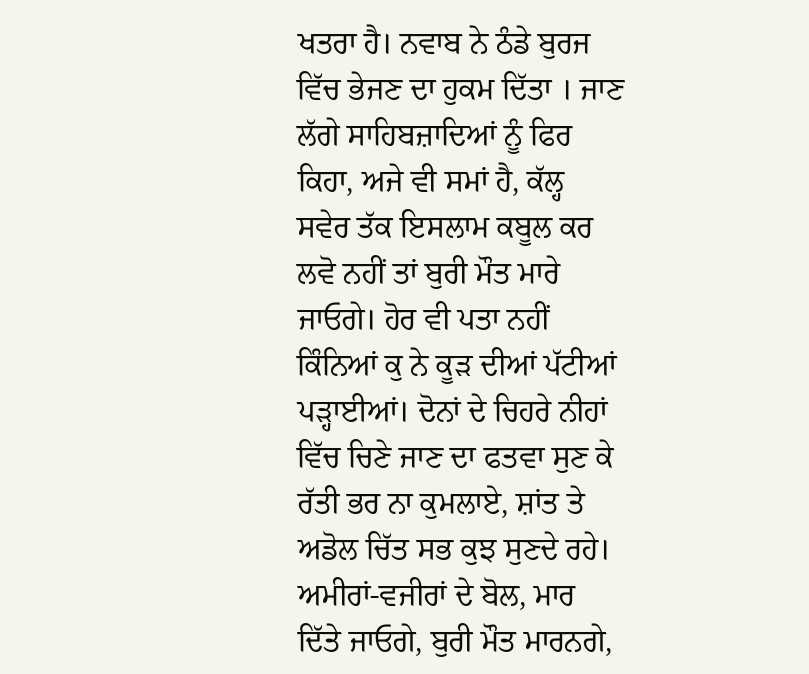ਖਤਰਾ ਹੈ। ਨਵਾਬ ਨੇ ਠੰਡੇ ਬੁਰਜ ਵਿੱਚ ਭੇਜਣ ਦਾ ਹੁਕਮ ਦਿੱਤਾ । ਜਾਣ ਲੱਗੇ ਸਾਹਿਬਜ਼ਾਦਿਆਂ ਨੂੰ ਫਿਰ ਕਿਹਾ, ਅਜੇ ਵੀ ਸਮਾਂ ਹੈ, ਕੱਲ੍ਹ ਸਵੇਰ ਤੱਕ ਇਸਲਾਮ ਕਬੂਲ ਕਰ ਲਵੋ ਨਹੀਂ ਤਾਂ ਬੁਰੀ ਮੌਤ ਮਾਰੇ ਜਾਓਗੇ। ਹੋਰ ਵੀ ਪਤਾ ਨਹੀਂ ਕਿੰਨਿਆਂ ਕੁ ਨੇ ਕੂੜ ਦੀਆਂ ਪੱਟੀਆਂ ਪੜ੍ਹਾਈਆਂ। ਦੋਨਾਂ ਦੇ ਚਿਹਰੇ ਨੀਹਾਂ ਵਿੱਚ ਚਿਣੇ ਜਾਣ ਦਾ ਫਤਵਾ ਸੁਣ ਕੇ ਰੱਤੀ ਭਰ ਨਾ ਕੁਮਲਾਏ, ਸ਼ਾਂਤ ਤੇ ਅਡੋਲ ਚਿੱਤ ਸਭ ਕੁਝ ਸੁਣਦੇ ਰਹੇ। ਅਮੀਰਾਂ-ਵਜੀਰਾਂ ਦੇ ਬੋਲ, ਮਾਰ ਦਿੱਤੇ ਜਾਓਗੇ, ਬੁਰੀ ਮੌਤ ਮਾਰਨਗੇ,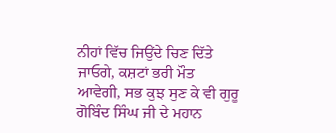ਨੀਹਾਂ ਵਿੱਚ ਜਿਉਂਦੇ ਚਿਣ ਦਿੱਤੇ ਜਾਓਗੇ, ਕਸ਼ਟਾਂ ਭਰੀ ਮੌਤ ਆਵੇਗੀ, ਸਭ ਕੁਝ ਸੁਣ ਕੇ ਵੀ ਗੁਰੂ ਗੋਬਿੰਦ ਸਿੰਘ ਜੀ ਦੇ ਮਹਾਨ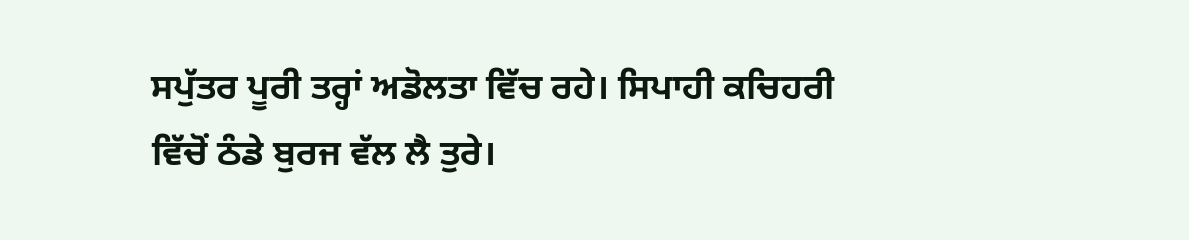ਸਪੁੱਤਰ ਪੂਰੀ ਤਰ੍ਹਾਂ ਅਡੋਲਤਾ ਵਿੱਚ ਰਹੇ। ਸਿਪਾਹੀ ਕਚਿਹਰੀ ਵਿੱਚੋਂ ਠੰਡੇ ਬੁਰਜ ਵੱਲ ਲੈ ਤੁਰੇ।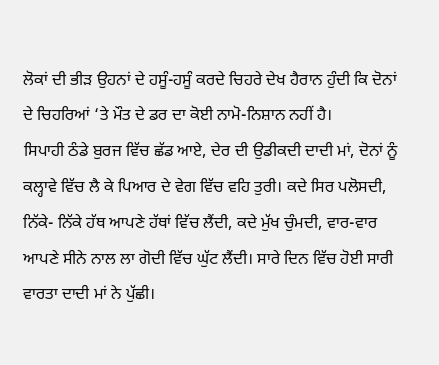ਲੋਕਾਂ ਦੀ ਭੀੜ ਉਹਨਾਂ ਦੇ ਹਸੂੰ-ਹਸੂੰ ਕਰਦੇ ਚਿਹਰੇ ਦੇਖ ਹੈਰਾਨ ਹੁੰਦੀ ਕਿ ਦੋਨਾਂ ਦੇ ਚਿਹਰਿਆਂ ‘ਤੇ ਮੌਤ ਦੇ ਡਰ ਦਾ ਕੋਈ ਨਾਮੋ-ਨਿਸ਼ਾਨ ਨਹੀਂ ਹੈ।
ਸਿਪਾਹੀ ਠੰਡੇ ਬੁਰਜ ਵਿੱਚ ਛੱਡ ਆਏ, ਦੇਰ ਦੀ ਉਡੀਕਦੀ ਦਾਦੀ ਮਾਂ, ਦੋਨਾਂ ਨੂੰ ਕਲ੍ਹਾਵੇ ਵਿੱਚ ਲੈ ਕੇ ਪਿਆਰ ਦੇ ਵੇਗ ਵਿੱਚ ਵਹਿ ਤੁਰੀ। ਕਦੇ ਸਿਰ ਪਲੋਸਦੀ, ਨਿੱਕੇ- ਨਿੱਕੇ ਹੱਥ ਆਪਣੇ ਹੱਥਾਂ ਵਿੱਚ ਲੈਂਦੀ, ਕਦੇ ਮੁੱਖ ਚੁੰਮਦੀ, ਵਾਰ-ਵਾਰ ਆਪਣੇ ਸੀਨੇ ਨਾਲ ਲਾ ਗੋਦੀ ਵਿੱਚ ਘੁੱਟ ਲੈਂਦੀ। ਸਾਰੇ ਦਿਨ ਵਿੱਚ ਹੋਈ ਸਾਰੀ ਵਾਰਤਾ ਦਾਦੀ ਮਾਂ ਨੇ ਪੁੱਛੀ।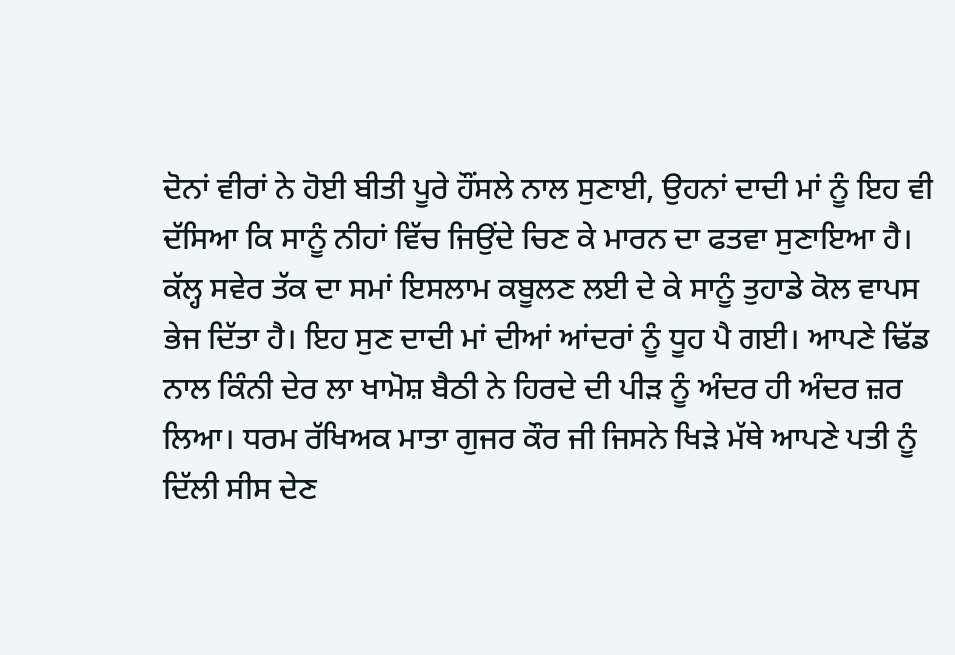ਦੋਨਾਂ ਵੀਰਾਂ ਨੇ ਹੋਈ ਬੀਤੀ ਪੂਰੇ ਹੌਂਸਲੇ ਨਾਲ ਸੁਣਾਈ, ਉਹਨਾਂ ਦਾਦੀ ਮਾਂ ਨੂੰ ਇਹ ਵੀ ਦੱਸਿਆ ਕਿ ਸਾਨੂੰ ਨੀਹਾਂ ਵਿੱਚ ਜਿਉਂਦੇ ਚਿਣ ਕੇ ਮਾਰਨ ਦਾ ਫਤਵਾ ਸੁਣਾਇਆ ਹੈ। ਕੱਲ੍ਹ ਸਵੇਰ ਤੱਕ ਦਾ ਸਮਾਂ ਇਸਲਾਮ ਕਬੂਲਣ ਲਈ ਦੇ ਕੇ ਸਾਨੂੰ ਤੁਹਾਡੇ ਕੋਲ ਵਾਪਸ ਭੇਜ ਦਿੱਤਾ ਹੈ। ਇਹ ਸੁਣ ਦਾਦੀ ਮਾਂ ਦੀਆਂ ਆਂਦਰਾਂ ਨੂੰ ਧੂਹ ਪੈ ਗਈ। ਆਪਣੇ ਢਿੱਡ ਨਾਲ ਕਿੰਨੀ ਦੇਰ ਲਾ ਖਾਮੋਸ਼ ਬੈਠੀ ਨੇ ਹਿਰਦੇ ਦੀ ਪੀੜ ਨੂੰ ਅੰਦਰ ਹੀ ਅੰਦਰ ਜ਼ਰ ਲਿਆ। ਧਰਮ ਰੱਖਿਅਕ ਮਾਤਾ ਗੁਜਰ ਕੌਰ ਜੀ ਜਿਸਨੇ ਖਿੜੇ ਮੱਥੇ ਆਪਣੇ ਪਤੀ ਨੂੰ ਦਿੱਲੀ ਸੀਸ ਦੇਣ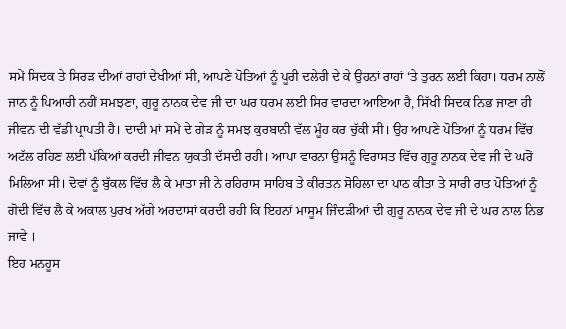ਸਮੇਂ ਸਿਦਕ ਤੇ ਸਿਰੜ ਦੀਆਂ ਰਾਹਾਂ ਦੇਖੀਆਂ ਸੀ, ਆਪਣੇ ਪੋਤਿਆਂ ਨੂੰ ਪੂਰੀ ਦਲੇਰੀ ਦੇ ਕੇ ਉਹਨਾਂ ਰਾਹਾਂ ‘ਤੇ ਤੁਰਨ ਲਈ ਕਿਹਾ। ਧਰਮ ਨਾਲੋਂ ਜਾਨ ਨੂੰ ਪਿਆਰੀ ਨਹੀਂ ਸਮਝਣਾ, ਗੁਰੂ ਨਾਨਕ ਦੇਵ ਜੀ ਦਾ ਘਰ ਧਰਮ ਲਈ ਸਿਰ ਵਾਰਦਾ ਆਇਆ ਹੈ, ਸਿੱਖੀ ਸਿਦਕ ਨਿਭ ਜਾਣਾ ਹੀ ਜੀਵਨ ਦੀ ਵੱਡੀ ਪ੍ਰਾਪਤੀ ਹੈ। ਦਾਦੀ ਮਾਂ ਸਮੇਂ ਦੇ ਗੇੜ ਨੂੰ ਸਮਝ ਕੁਰਬਾਨੀ ਵੱਲ ਮੂੰਹ ਕਰ ਚੁੱਕੀ ਸੀ। ਉਹ ਆਪਣੇ ਪੋਤਿਆਂ ਨੂੰ ਧਰਮ ਵਿੱਚ ਅਟੱਲ ਰਹਿਣ ਲਈ ਪੱਕਿਆਂ ਕਰਦੀ ਜੀਵਨ ਯੁਕਤੀ ਦੱਸਦੀ ਰਹੀ। ਆਪਾ ਵਾਰਨਾ ਉਸਨੂੰ ਵਿਰਾਸਤ ਵਿੱਚ ਗੁਰੂ ਨਾਨਕ ਦੇਵ ਜੀ ਦੇ ਘਰੋਂ ਮਿਲਿਆ ਸੀ। ਦੋਵਾਂ ਨੂੰ ਬੁੱਕਲ ਵਿੱਚ ਲੈ ਕੇ ਮਾਤਾ ਜੀ ਨੇ ਰਹਿਰਾਸ ਸਾਹਿਬ ਤੇ ਕੀਰਤਨ ਸੋਹਿਲਾ ਦਾ ਪਾਠ ਕੀਤਾ ਤੇ ਸਾਰੀ ਰਾਤ ਪੋਤਿਆਂ ਨੂੰ ਗੋਦੀ ਵਿੱਚ ਲੈ ਕੇ ਅਕਾਲ ਪੁਰਖ ਅੱਗੇ ਅਰਦਾਸਾਂ ਕਰਦੀ ਰਹੀ ਕਿ ਇਹਨਾਂ ਮਾਸੂਮ ਜਿੰਦੜੀਆਂ ਦੀ ਗੁਰੂ ਨਾਨਕ ਦੇਵ ਜੀ ਦੇ ਘਰ ਨਾਲ ਨਿਭ ਜਾਵੇ ।
ਇਹ ਮਨਹੂਸ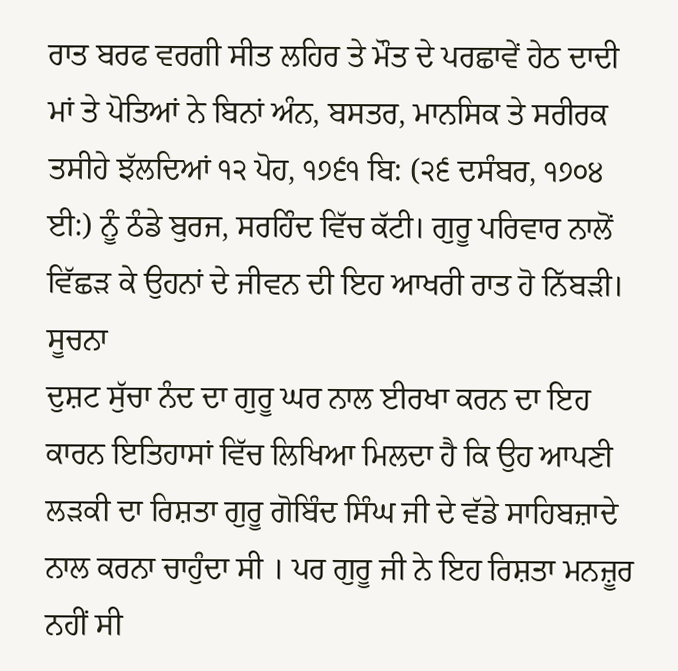ਰਾਤ ਬਰਫ ਵਰਗੀ ਸੀਤ ਲਹਿਰ ਤੇ ਮੌਤ ਦੇ ਪਰਛਾਵੇਂ ਹੇਠ ਦਾਦੀ ਮਾਂ ਤੇ ਪੋਤਿਆਂ ਨੇ ਬਿਨਾਂ ਅੰਨ, ਬਸਤਰ, ਮਾਨਸਿਕ ਤੇ ਸਰੀਰਕ ਤਸੀਹੇ ਝੱਲਦਿਆਂ ੧੨ ਪੋਹ, ੧੭੬੧ ਬਿ: (੨੬ ਦਸੰਬਰ, ੧੭੦੪ ਈ:) ਨੂੰ ਠੰਡੇ ਬੁਰਜ, ਸਰਹਿੰਦ ਵਿੱਚ ਕੱਟੀ। ਗੁਰੂ ਪਰਿਵਾਰ ਨਾਲੋਂ ਵਿੱਛੜ ਕੇ ਉਹਨਾਂ ਦੇ ਜੀਵਨ ਦੀ ਇਹ ਆਖਰੀ ਰਾਤ ਹੋ ਨਿੱਬੜੀ।
ਸੂਚਨਾ
ਦੁਸ਼ਟ ਸੁੱਚਾ ਨੰਦ ਦਾ ਗੁਰੂ ਘਰ ਨਾਲ ਈਰਖਾ ਕਰਨ ਦਾ ਇਹ ਕਾਰਨ ਇਤਿਹਾਸਾਂ ਵਿੱਚ ਲਿਖਿਆ ਮਿਲਦਾ ਹੈ ਕਿ ਉਹ ਆਪਣੀ ਲੜਕੀ ਦਾ ਰਿਸ਼ਤਾ ਗੁਰੂ ਗੋਬਿੰਦ ਸਿੰਘ ਜੀ ਦੇ ਵੱਡੇ ਸਾਹਿਬਜ਼ਾਦੇ ਨਾਲ ਕਰਨਾ ਚਾਹੁੰਦਾ ਸੀ । ਪਰ ਗੁਰੂ ਜੀ ਨੇ ਇਹ ਰਿਸ਼ਤਾ ਮਨਜ਼ੂਰ ਨਹੀਂ ਸੀ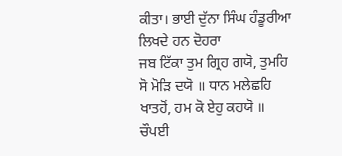ਕੀਤਾ। ਭਾਈ ਦੁੱਨਾ ਸਿੰਘ ਹੰਡੂਰੀਆ ਲਿਖਦੇ ਹਨ ਦੋਹਰਾ
ਜਬ ਟਿੱਕਾ ਤੁਮ ਗ੍ਰਿਹ ਗਯੋ, ਤੁਮਹਿ ਸੋ ਮੋੜਿ ਦਯੋ ॥ ਧਾਨ ਮਲੇਛਹਿ ਖਾਤਹੋਂ, ਹਮ ਕੋ ਏਹੁ ਕਹਯੋ ॥
ਚੌਪਈ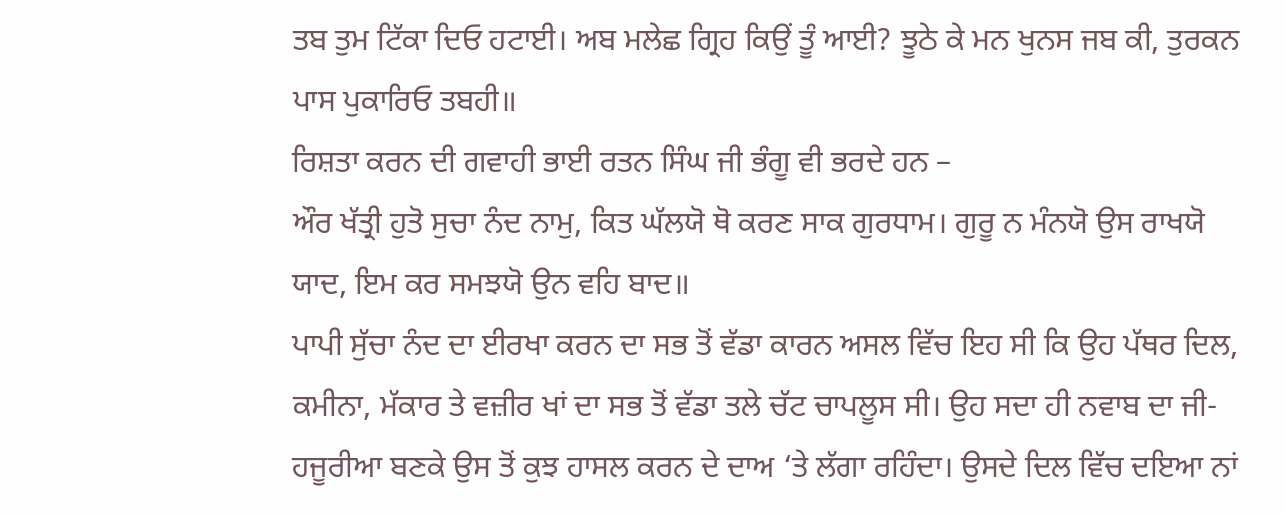ਤਬ ਤੁਮ ਟਿੱਕਾ ਦਿਓ ਹਟਾਈ। ਅਬ ਮਲੇਛ ਗ੍ਰਿਹ ਕਿਉਂ ਤੂੰ ਆਈ? ਝੂਠੇ ਕੇ ਮਨ ਖੁਨਸ ਜਬ ਕੀ, ਤੁਰਕਨ ਪਾਸ ਪੁਕਾਰਿਓ ਤਬਹੀ॥
ਰਿਸ਼ਤਾ ਕਰਨ ਦੀ ਗਵਾਹੀ ਭਾਈ ਰਤਨ ਸਿੰਘ ਜੀ ਭੰਗੂ ਵੀ ਭਰਦੇ ਹਨ –
ਔਰ ਖੱਤ੍ਰੀ ਹੁਤੋ ਸੁਚਾ ਨੰਦ ਨਾਮੁ, ਕਿਤ ਘੱਲਯੋ ਥੋ ਕਰਣ ਸਾਕ ਗੁਰਧਾਮ। ਗੁਰੂ ਨ ਮੰਨਯੋ ਉਸ ਰਾਖਯੋ ਯਾਦ, ਇਮ ਕਰ ਸਮਝਯੋ ਉਨ ਵਹਿ ਬਾਦ॥
ਪਾਪੀ ਸੁੱਚਾ ਨੰਦ ਦਾ ਈਰਖਾ ਕਰਨ ਦਾ ਸਭ ਤੋਂ ਵੱਡਾ ਕਾਰਨ ਅਸਲ ਵਿੱਚ ਇਹ ਸੀ ਕਿ ਉਹ ਪੱਥਰ ਦਿਲ, ਕਮੀਨਾ, ਮੱਕਾਰ ਤੇ ਵਜ਼ੀਰ ਖਾਂ ਦਾ ਸਭ ਤੋਂ ਵੱਡਾ ਤਲੇ ਚੱਟ ਚਾਪਲੂਸ ਸੀ। ਉਹ ਸਦਾ ਹੀ ਨਵਾਬ ਦਾ ਜੀ-ਹਜੂਰੀਆ ਬਣਕੇ ਉਸ ਤੋਂ ਕੁਝ ਹਾਸਲ ਕਰਨ ਦੇ ਦਾਅ ‘ਤੇ ਲੱਗਾ ਰਹਿੰਦਾ। ਉਸਦੇ ਦਿਲ ਵਿੱਚ ਦਇਆ ਨਾਂ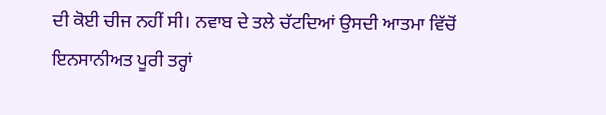ਦੀ ਕੋਈ ਚੀਜ ਨਹੀਂ ਸੀ। ਨਵਾਬ ਦੇ ਤਲੇ ਚੱਟਦਿਆਂ ਉਸਦੀ ਆਤਮਾ ਵਿੱਚੋਂ ਇਨਸਾਨੀਅਤ ਪੂਰੀ ਤਰ੍ਹਾਂ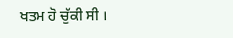ਖਤਮ ਹੋ ਚੁੱਕੀ ਸੀ ।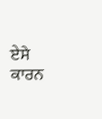ਏਸੇ ਕਾਰਨ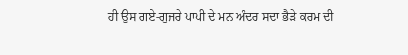ਹੀ ਉਸ ਗਏ-ਗੁਜਰੇ ਪਾਪੀ ਦੇ ਮਨ ਅੰਦਰ ਸਦਾ ਭੈੜੇ ਕਰਮ ਦੀ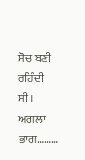ਸੋਚ ਬਣੀ ਰਹਿੰਦੀ ਸੀ।
ਅਗਲਾ ਭਾਗ………